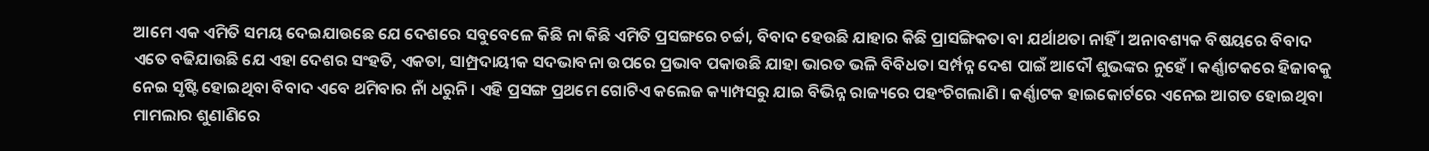ଆମେ ଏକ ଏମିତି ସମୟ ଦେଇଯାଉଛେ ଯେ ଦେଶରେ ସବୁବେଳେ କିଛି ନା କିଛି ଏମିତି ପ୍ରସଙ୍ଗରେ ଚର୍ଚ୍ଚା, ବିବାଦ ହେଉଛି ଯାହାର କିଛି ପ୍ରାସଙ୍ଗିକତା ବା ଯର୍ଥାଥତା ନାହିଁ । ଅନାବଶ୍ୟକ ବିଷୟରେ ବିବାଦ ଏତେ ବଢିଯାଉଛି ଯେ ଏହା ଦେଶର ସଂହତି, ଏକତା, ସାମ୍ପ୍ରଦାୟୀକ ସଦଭାବନା ଉପରେ ପ୍ରଭାବ ପକାଉଛି ଯାହା ଭାରତ ଭଳି ବିବିଧତା ସର୍ମ୍ପନ୍ନ ଦେଶ ପାଇଁ ଆଦୌ ଶୁଭଙ୍କର ନୁହେଁ । କର୍ଣ୍ଣାଟକରେ ହିଜାବକୁ ନେଇ ସୃଷ୍ଟି ହୋଇଥିବା ବିବାଦ ଏବେ ଥମିବାର ନାଁ ଧରୁନି । ଏହି ପ୍ରସଙ୍ଗ ପ୍ରଥମେ ଗୋଟିଏ କଲେଜ କ୍ୟାମ୍ପସରୁ ଯାଇ ବିଭିନ୍ନ ରାଜ୍ୟରେ ପହଂଚିଗଲାଣି । କର୍ଣ୍ଣାଟକ ହାଇକୋର୍ଟରେ ଏନେଇ ଆଗତ ହୋଇଥିବା ମାମଲାର ଶୁଣାଣିରେ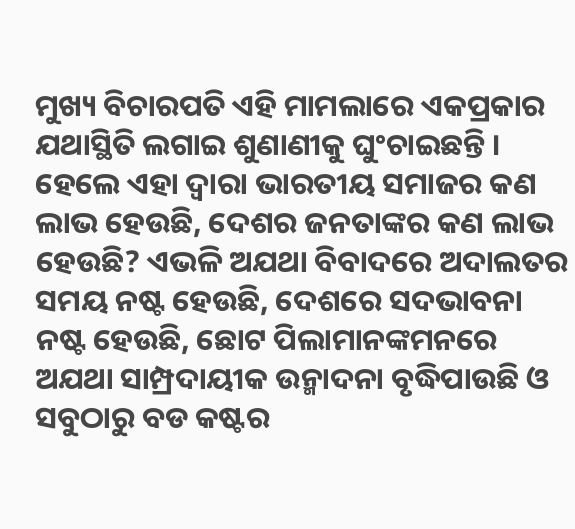ମୁଖ୍ୟ ବିଚାରପତି ଏହି ମାମଲାରେ ଏକପ୍ରକାର ଯଥାସ୍ଥିତି ଲଗାଇ ଶୁଣାଣୀକୁ ଘୁଂଚାଇଛନ୍ତି ।
ହେଲେ ଏହା ଦ୍ୱାରା ଭାରତୀୟ ସମାଜର କଣ ଲାଭ ହେଉଛି, ଦେଶର ଜନତାଙ୍କର କଣ ଲାଭ ହେଉଛି? ଏଭଳି ଅଯଥା ବିବାଦରେ ଅଦାଲତର ସମୟ ନଷ୍ଟ ହେଉଛି, ଦେଶରେ ସଦଭାବନା ନଷ୍ଟ ହେଉଛି, ଛୋଟ ପିଲାମାନଙ୍କମନରେ ଅଯଥା ସାମ୍ପ୍ରଦାୟୀକ ଉନ୍ମାଦନା ବୃଦ୍ଧିପାଉଛି ଓ ସବୁଠାରୁ ବଡ କଷ୍ଟର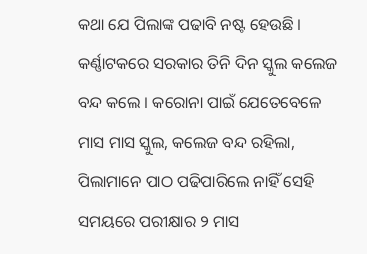କଥା ଯେ ପିଲାଙ୍କ ପଢାବି ନଷ୍ଟ ହେଉଛି ।
କର୍ଣ୍ଣାଟକରେ ସରକାର ତିନି ଦିନ ସ୍କୁଲ କଲେଜ ବନ୍ଦ କଲେ । କରୋନା ପାଇଁ ଯେତେବେଳେ ମାସ ମାସ ସ୍କୁଲ, କଲେଜ ବନ୍ଦ ରହିଲା, ପିଲାମାନେ ପାଠ ପଢିପାରିଲେ ନାହିଁ ସେହି ସମୟରେ ପରୀକ୍ଷାର ୨ ମାସ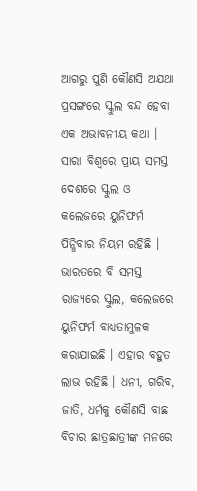ଆଗରୁ ପୁଣି କୌଣସି ଅଯଥା ପ୍ରସଙ୍ଗରେ ସ୍କୁଲ ବନ୍ଦ ହେବା ଏକ ଅଭାବନୀୟ କଥା ।
ସାରା ବିଶ୍ୱରେ ପ୍ରାୟ ସମସ୍ତ ଦେଶରେ ସ୍କୁଲ ଓ କଲେଜରେ ୟୁନିଫର୍ମ ପିନ୍ଧିବାର ନିୟମ ରହିଛି । ଭାରତରେ ବି ସମସ୍ତ ରାଜ୍ୟରେ ସ୍କୁଲ, କଲେଜରେ ୟୁନିଫର୍ମ ବାଧ୍ୟତାମୁଳକ କରାଯାଇଛି । ଏହାର ବହୁତ ଲାଭ ରହିଛି । ଧନୀ, ଗରିବ, ଜାତି, ଧର୍ମକୁ କୌଣସି ବାଛ ବିଚାର ଛାତ୍ରଛାତ୍ରୀଙ୍କ ମନରେ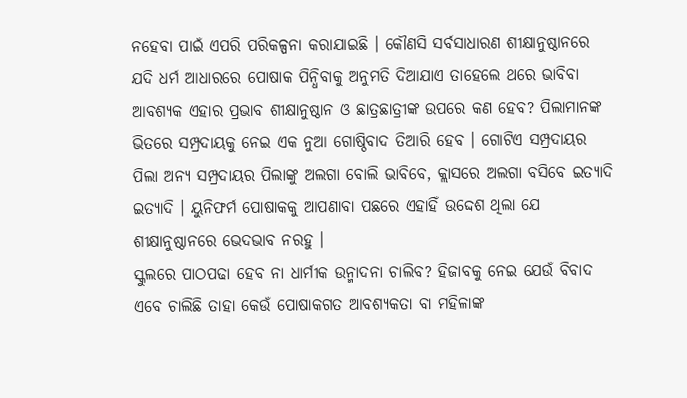ନହେବା ପାଇଁ ଏପରି ପରିକଳ୍ପନା କରାଯାଇଛି । କୌଣସି ସର୍ବସାଧାରଣ ଶୀକ୍ଷାନୁଷ୍ଠାନରେ ଯଦି ଧର୍ମ ଆଧାରରେ ପୋଷାକ ପିନ୍ଧିବାକୁ ଅନୁମତି ଦିଆଯାଏ ତାହେଲେ ଥରେ ଭାବିବା ଆବଶ୍ୟକ ଏହାର ପ୍ରଭାବ ଶୀକ୍ଷାନୁଷ୍ଠାନ ଓ ଛାତ୍ରଛାତ୍ରୀଙ୍କ ଉପରେ କଣ ହେବ? ପିଲାମାନଙ୍କ ଭିତରେ ସମ୍ପ୍ରଦାୟକୁ ନେଇ ଏକ ନୁଆ ଗୋଷ୍ଠିବାଦ ତିଆରି ହେବ । ଗୋଟିଏ ସମ୍ପ୍ରଦାୟର ପିଲା ଅନ୍ୟ ସମ୍ପ୍ରଦାୟର ପିଲାଙ୍କୁ ଅଲଗା ବୋଲି ଭାବିବେ, କ୍ଲାସରେ ଅଲଗା ବସିବେ ଇତ୍ୟାଦି ଇତ୍ୟାଦି । ୟୁନିଫର୍ମ ପୋଷାକକୁ ଆପଣାବା ପଛରେ ଏହାହିଁ ଉଦ୍ଦେଶ ଥିଲା ଯେ ଶୀକ୍ଷାନୁଷ୍ଠାନରେ ଭେଦଭାବ ନରହୁ ।
ସ୍କୁଲରେ ପାଠପଢା ହେବ ନା ଧାର୍ମୀକ ଉନ୍ମାଦନା ଚାଲିବ? ହିଜାବକୁ ନେଇ ଯେଉଁ ବିବାଦ ଏବେ ଚାଲିଛି ତାହା କେଉଁ ପୋଷାକଗତ ଆବଶ୍ୟକତା ବା ମହିଳାଙ୍କ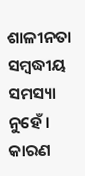ଶାଳୀନତା ସମ୍ବଦ୍ଧୀୟ ସମସ୍ୟା ନୁହେଁ । କାରଣ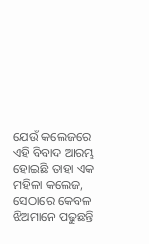ଯେଉଁ କଲେଜରେ ଏହି ବିବାଦ ଆରମ୍ଭ ହୋଇଛି ତାହା ଏକ ମହିଳା କଲେଜ, ସେଠାରେ କେବଳ ଝିଅମାନେ ପଢୁଛନ୍ତି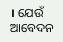। ଯେଉଁ ଆବେଦନ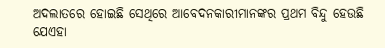ଅଦଲାତରେ ହୋଇଛି ସେଥିରେ ଆବେଦନକାରୀମାନଙ୍କର ପ୍ରଥମ ବିନ୍ଦୁ ହେଉଛି ଯେଏହା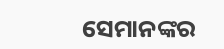ସେମାନଙ୍କର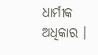ଧାର୍ମୀକ ଅଧିକାର ।